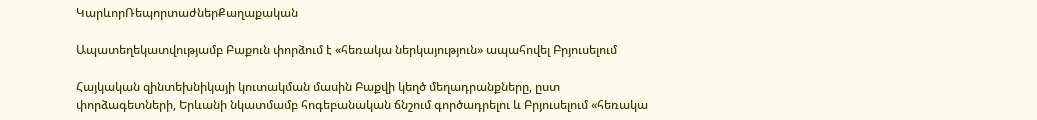ԿարևորՌեպորտաժներՔաղաքական

Ապատեղեկատվությամբ Բաքուն փորձում է «հեռակա ներկայություն» ապահովել Բրյուսելում

Հայկական զինտեխնիկայի կուտակման մասին Բաքվի կեղծ մեղադրանքները, ըստ փորձագետների, Երևանի նկատմամբ հոգեբանական ճնշում գործադրելու և Բրյուսելում «հեռակա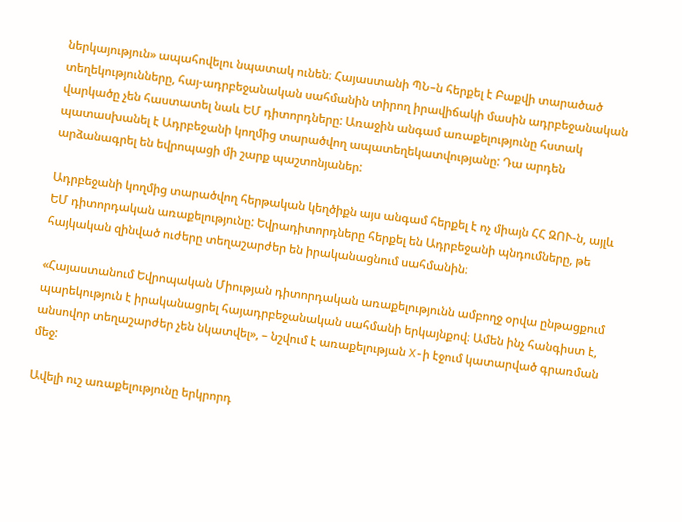ներկայություն» ապահովելու նպատակ ունեն։ Հայաստանի ՊՆ–ն հերքել է Բաքվի տարածած տեղեկությունները, հայ-ադրբեջանական սահմանին տիրող իրավիճակի մասին ադրբեջանական վարկածը չեն հաստատել նաև ԵՄ դիտորդները: Առաջին անգամ առաքելությունը հստակ պատասխանել է Ադրբեջանի կողմից տարածվող ապատեղեկատվությանը: Դա արդեն արձանագրել են եվրոպացի մի շարք պաշտոնյաներ:

Ադրբեջանի կողմից տարածվող հերթական կեղծիքն այս անգամ հերքել է ոչ միայն ՀՀ ԶՈՒ-ն, այլև ԵՄ դիտորդական առաքելությունը: Եվրադիտորդները հերքել են Ադրբեջանի պնդումները, թե հայկական զինված ուժերը տեղաշարժեր են իրականացնում սահմանին։

«Հայաստանում Եվրոպական Միության դիտորդական առաքելությունն ամբողջ օրվա ընթացքում պարեկություն է իրականացրել հայադրբեջանական սահմանի երկայնքով։ Ամեն ինչ հանգիստ է, անսովոր տեղաշարժեր չեն նկատվել», – նշվում է առաքելության X-ի էջում կատարված գրառման մեջ:

Ավելի ուշ առաքելությունը երկրորդ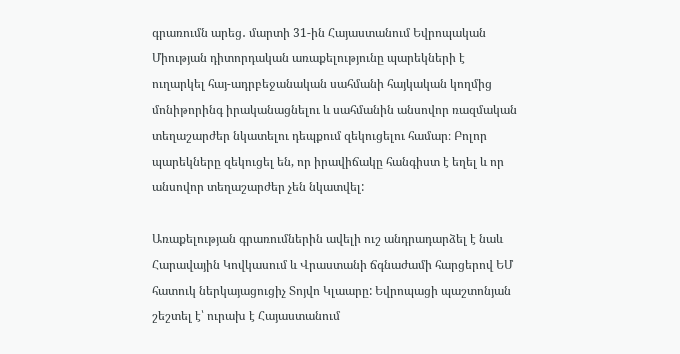գրառումն արեց․ մարտի 31-ին Հայաստանում Եվրոպական Միության դիտորդական առաքելությունը պարեկների է ուղարկել հայ-ադրբեջանական սահմանի հայկական կողմից մոնիթորինգ իրականացնելու և սահմանին անսովոր ռազմական տեղաշարժեր նկատելու դեպքում զեկուցելու համար։ Բոլոր պարեկները զեկուցել են, որ իրավիճակը հանգիստ է եղել և որ անսովոր տեղաշարժեր չեն նկատվել:

Առաքելության գրառումներին ավելի ուշ անդրադարձել է նաև Հարավային Կովկասում և Վրաստանի ճգնաժամի հարցերով ԵՄ հատուկ ներկայացուցիչ Տոյվո Կլաարը: Եվրոպացի պաշտոնյան շեշտել է՝ ուրախ է Հայաստանում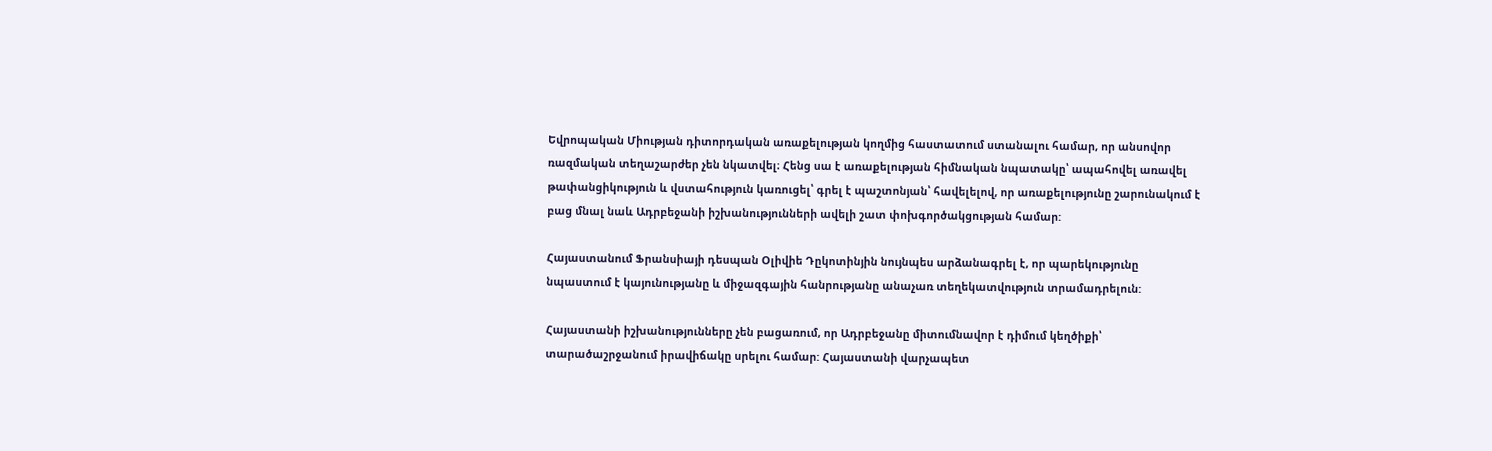Եվրոպական Միության դիտորդական առաքելության կողմից հաստատում ստանալու համար, որ անսովոր ռազմական տեղաշարժեր չեն նկատվել։ Հենց սա է առաքելության հիմնական նպատակը՝ ապահովել առավել թափանցիկություն և վստահություն կառուցել՝ գրել է պաշտոնյան՝ հավելելով, որ առաքելությունը շարունակում է բաց մնալ նաև Ադրբեջանի իշխանությունների ավելի շատ փոխգործակցության համար:

Հայաստանում Ֆրանսիայի դեսպան Օլիվիե Դըկոտինյին նույնպես արձանագրել է, որ պարեկությունը նպաստում է կայունությանը և միջազգային հանրությանը անաչառ տեղեկատվություն տրամադրելուն:

Հայաստանի իշխանությունները չեն բացառում, որ Ադրբեջանը միտումնավոր է դիմում կեղծիքի՝ տարածաշրջանում իրավիճակը սրելու համար: Հայաստանի վարչապետ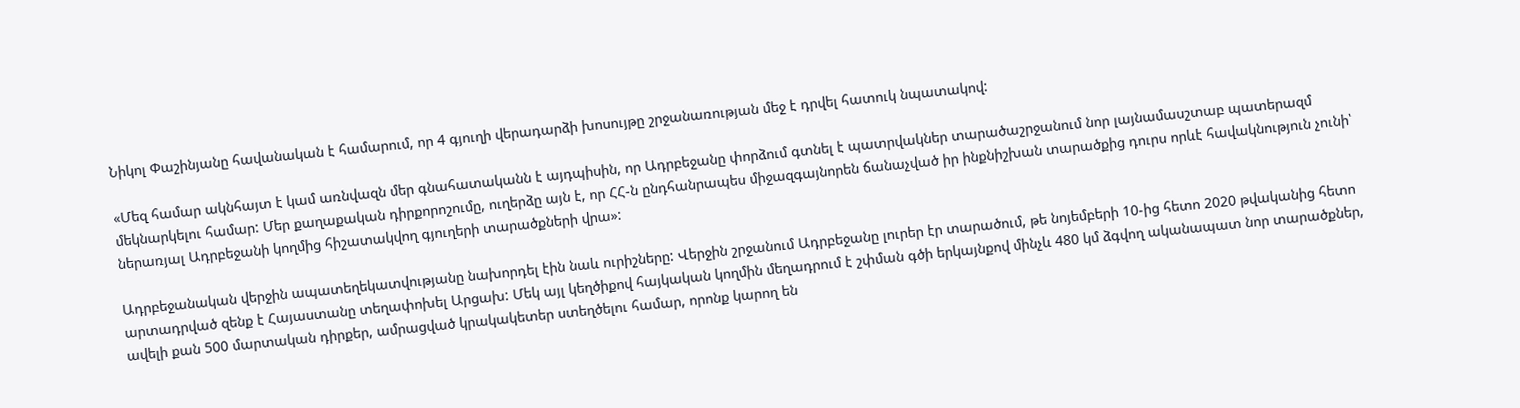Նիկոլ Փաշինյանը հավանական է համարում, որ 4 գյուղի վերադարձի խոսույթը շրջանառության մեջ է դրվել հատուկ նպատակով:

«Մեզ համար ակնհայտ է կամ առնվազն մեր գնահատականն է այդպիսին, որ Ադրբեջանը փորձում գտնել է պատրվակներ տարածաշրջանում նոր լայնամասշտաբ պատերազմ մեկնարկելու համար: Մեր քաղաքական դիրքորոշումը, ուղերձը այն է, որ ՀՀ-ն ընդհանրապես միջազգայնորեն ճանաչված իր ինքնիշխան տարածքից դուրս որևէ հավակնություն չունի՝ ներառյալ Ադրբեջանի կողմից հիշատակվող գյուղերի տարածքների վրա»:

Ադրբեջանական վերջին ապատեղեկատվությանը նախորդել էին նաև ուրիշները: Վերջին շրջանում Ադրբեջանը լուրեր էր տարածում, թե նոյեմբերի 10-ից հետո 2020 թվականից հետո արտադրված զենք է Հայաստանը տեղափոխել Արցախ: Մեկ այլ կեղծիքով հայկական կողմին մեղադրում է շփման գծի երկայնքով մինչև 480 կմ ձգվող ականապատ նոր տարածքներ, ավելի քան 500 մարտական դիրքեր, ամրացված կրակակետեր ստեղծելու համար, որոնք կարող են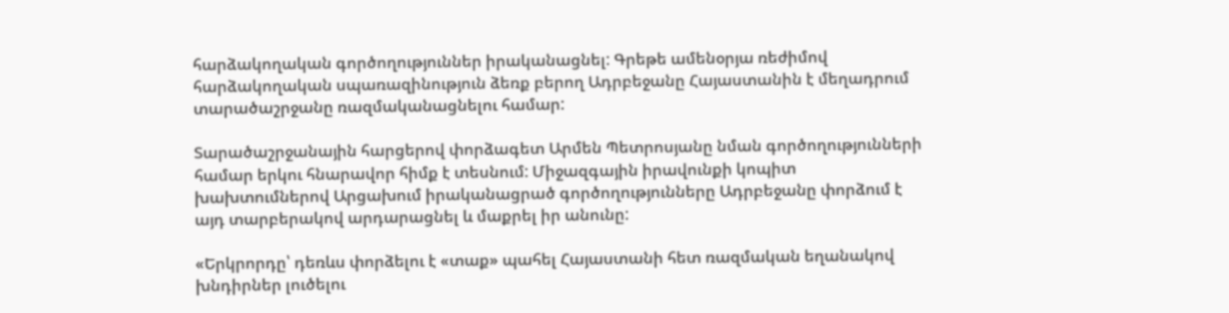հարձակողական գործողություններ իրականացնել: Գրեթե ամենօրյա ռեժիմով հարձակողական սպառազինություն ձեռք բերող Ադրբեջանը Հայաստանին է մեղադրում տարածաշրջանը ռազմականացնելու համար:

Տարածաշրջանային հարցերով փորձագետ Արմեն Պետրոսյանը նման գործողությունների համար երկու հնարավոր հիմք է տեսնում: Միջազգային իրավունքի կոպիտ խախտումներով Արցախում իրականացրած գործողությունները Ադրբեջանը փորձում է այդ տարբերակով արդարացնել և մաքրել իր անունը:

«Երկրորդը՝ դեռևս փորձելու է «տաք» պահել Հայաստանի հետ ռազմական եղանակով խնդիրներ լուծելու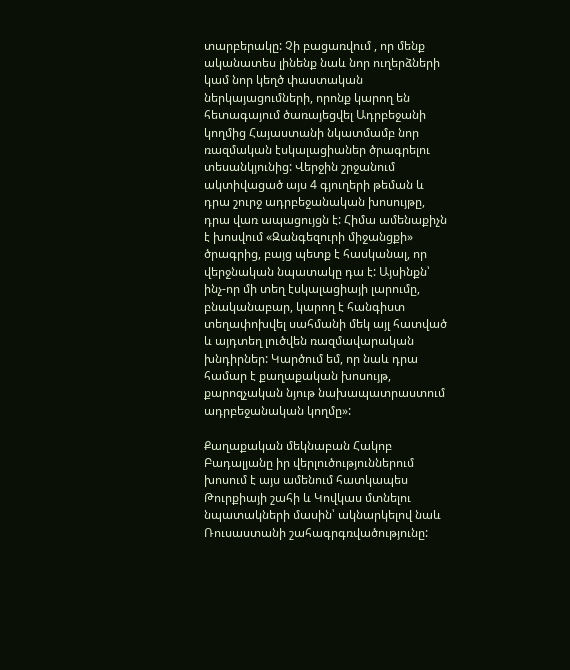տարբերակը: Չի բացառվում , որ մենք ականատես լինենք նաև նոր ուղերձների կամ նոր կեղծ փաստական ներկայացումների, որոնք կարող են հետագայում ծառայեցվել Ադրբեջանի կողմից Հայաստանի նկատմամբ նոր ռազմական էսկալացիաներ ծրագրելու տեսանկյունից: Վերջին շրջանում ակտիվացած այս 4 գյուղերի թեման և դրա շուրջ ադրբեջանական խոսույթը, դրա վառ ապացույցն է: Հիմա ամենաքիչն է խոսվում «Զանգեզուրի միջանցքի» ծրագրից, բայց պետք է հասկանալ, որ վերջնական նպատակը դա է: Այսինքն՝ ինչ-որ մի տեղ էսկալացիայի լարումը, բնականաբար, կարող է հանգիստ տեղափոխվել սահմանի մեկ այլ հատված և այդտեղ լուծվեն ռազմավարական խնդիրներ: Կարծում եմ, որ նաև դրա համար է քաղաքական խոսույթ, քարոզչական նյութ նախապատրաստում ադրբեջանական կողմը»:

Քաղաքական մեկնաբան Հակոբ Բադալյանը իր վերլուծություններում խոսում է այս ամենում հատկապես Թուրքիայի շահի և Կովկաս մտնելու նպատակների մասին՝ ակնարկելով նաև Ռուսաստանի շահագրգռվածությունը: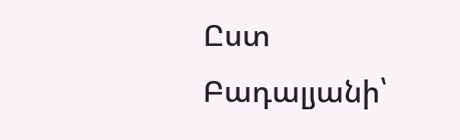Ըստ Բադալյանի՝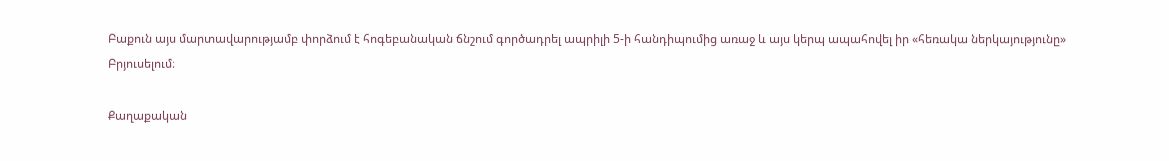Բաքուն այս մարտավարությամբ փորձում է հոգեբանական ճնշում գործադրել ապրիլի 5-ի հանդիպումից առաջ և այս կերպ ապահովել իր «հեռակա ներկայությունը» Բրյուսելում։

Քաղաքական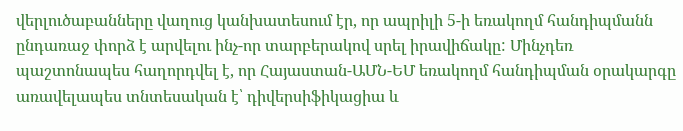վերլուծաբանները վաղուց կանխատեսում էր, որ ապրիլի 5-ի եռակողմ հանդիպմանն ընդառաջ փորձ է արվելու ինչ-որ տարբերակով սրել իրավիճակը: Մինչդեռ պաշտոնապես հաղորդվել է, որ Հայաստան-ԱՄՆ-ԵՄ եռակողմ հանդիպման օրակարգը առավելապես տնտեսական է՝ դիվերսիֆիկացիա և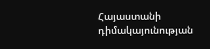Հայաստանի դիմակայունության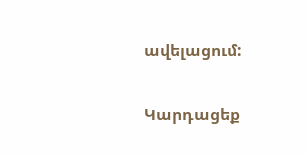ավելացում:

Կարդացեք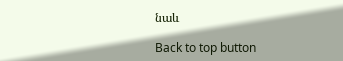նաև

Back to top button